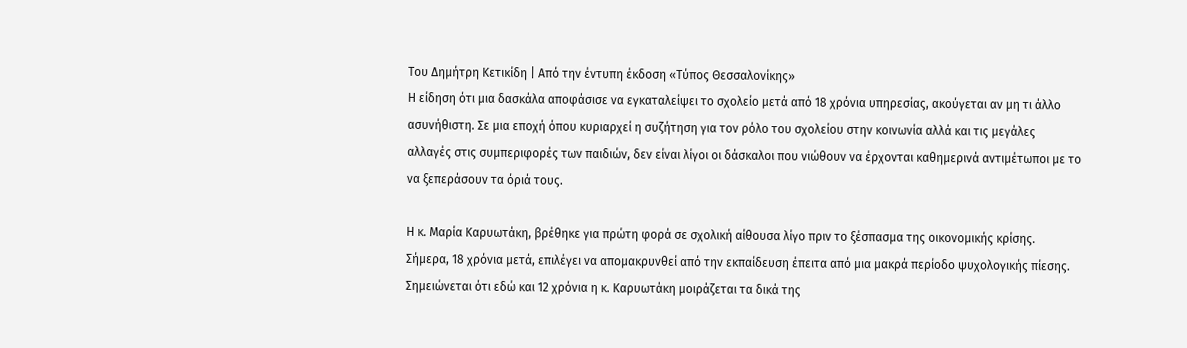Του Δημήτρη Κετικίδη | Από την έντυπη έκδοση «Τύπος Θεσσαλονίκης»
Η είδηση ότι μια δασκάλα αποφάσισε να εγκαταλείψει το σχολείο μετά από 18 χρόνια υπηρεσίας, ακούγεται αν μη τι άλλο ασυνήθιστη. Σε μια εποχή όπου κυριαρχεί η συζήτηση για τον ρόλο του σχολείου στην κοινωνία αλλά και τις μεγάλες αλλαγές στις συμπεριφορές των παιδιών, δεν είναι λίγοι οι δάσκαλοι που νιώθουν να έρχονται καθημερινά αντιμέτωποι με το να ξεπεράσουν τα όριά τους.

Η κ. Μαρία Καρυωτάκη, βρέθηκε για πρώτη φορά σε σχολική αίθουσα λίγο πριν το ξέσπασμα της οικονομικής κρίσης. Σήμερα, 18 χρόνια μετά, επιλέγει να απομακρυνθεί από την εκπαίδευση έπειτα από μια μακρά περίοδο ψυχολογικής πίεσης.
Σημειώνεται ότι εδώ και 12 χρόνια η κ. Καρυωτάκη μοιράζεται τα δικά της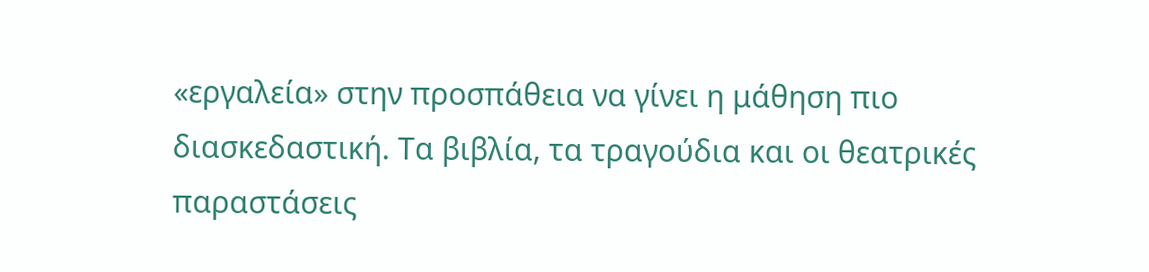«εργαλεία» στην προσπάθεια να γίνει η μάθηση πιο διασκεδαστική. Τα βιβλία, τα τραγούδια και οι θεατρικές παραστάσεις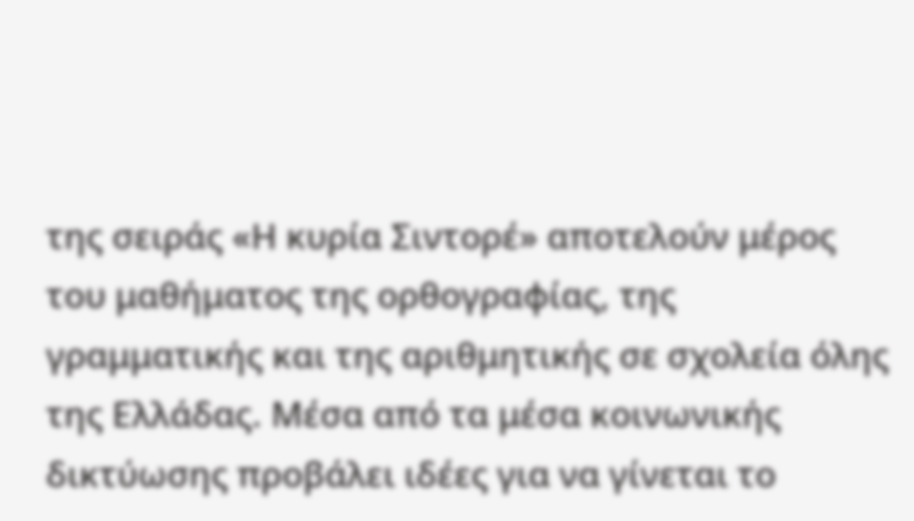της σειράς «Η κυρία Σιντορέ» αποτελούν μέρος του μαθήματος της ορθογραφίας, της γραμματικής και της αριθμητικής σε σχολεία όλης της Ελλάδας. Μέσα από τα μέσα κοινωνικής δικτύωσης προβάλει ιδέες για να γίνεται το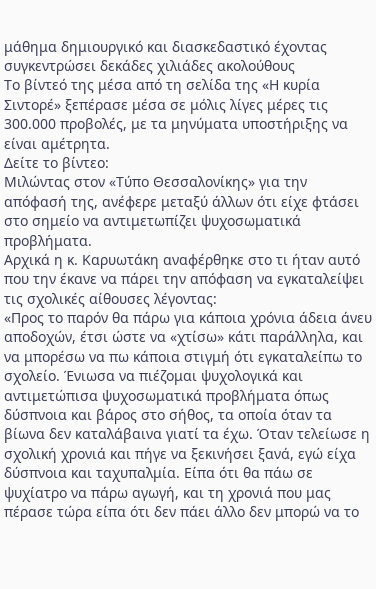μάθημα δημιουργικό και διασκεδαστικό έχοντας συγκεντρώσει δεκάδες χιλιάδες ακολούθους
Το βίντεό της μέσα από τη σελίδα της «Η κυρία Σιντορέ» ξεπέρασε μέσα σε μόλις λίγες μέρες τις 300.000 προβολές, με τα μηνύματα υποστήριξης να είναι αμέτρητα.
Δείτε το βίντεο:
Μιλώντας στον «Τύπο Θεσσαλονίκης» για την απόφασή της, ανέφερε μεταξύ άλλων ότι είχε φτάσει στο σημείο να αντιμετωπίζει ψυχοσωματικά προβλήματα.
Αρχικά η κ. Καρυωτάκη αναφέρθηκε στο τι ήταν αυτό που την έκανε να πάρει την απόφαση να εγκαταλείψει τις σχολικές αίθουσες λέγοντας:
«Προς το παρόν θα πάρω για κάποια χρόνια άδεια άνευ αποδοχών, έτσι ώστε να «χτίσω» κάτι παράλληλα, και να μπορέσω να πω κάποια στιγμή ότι εγκαταλείπω το σχολείο. Ένιωσα να πιέζομαι ψυχολογικά και αντιμετώπισα ψυχοσωματικά προβλήματα όπως δύσπνοια και βάρος στο σήθος, τα οποία όταν τα βίωνα δεν καταλάβαινα γιατί τα έχω. Όταν τελείωσε η σχολική χρονιά και πήγε να ξεκινήσει ξανά, εγώ είχα δύσπνοια και ταχυπαλμία. Είπα ότι θα πάω σε ψυχίατρο να πάρω αγωγή, και τη χρονιά που μας πέρασε τώρα είπα ότι δεν πάει άλλο δεν μπορώ να το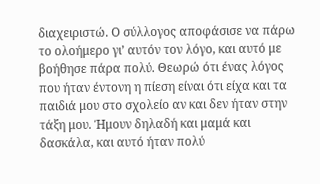διαχειριστώ. Ο σύλλογος αποφάσισε να πάρω το ολοήμερο γι’ αυτόν τον λόγο, και αυτό με βοήθησε πάρα πολύ. Θεωρώ ότι ένας λόγος που ήταν έντονη η πίεση είναι ότι είχα και τα παιδιά μου στο σχολείο αν και δεν ήταν στην τάξη μου. Ήμουν δηλαδή και μαμά και δασκάλα, και αυτό ήταν πολύ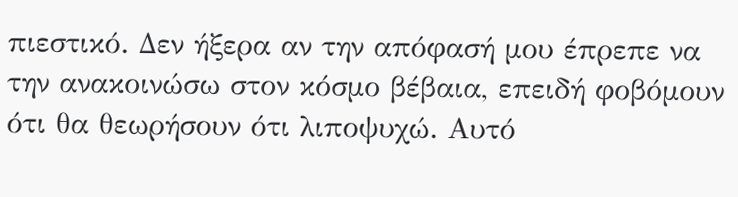πιεστικό. Δεν ήξερα αν την απόφασή μου έπρεπε να την ανακοινώσω στον κόσμο βέβαια, επειδή φοβόμουν ότι θα θεωρήσουν ότι λιποψυχώ. Αυτό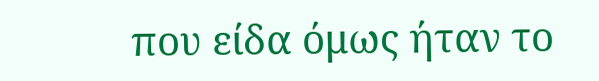που είδα όμως ήταν το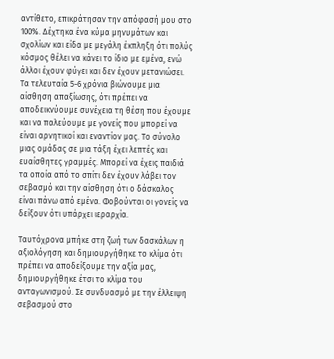αντίθετο, επικράτησαν την απόφασή μου στο 100%. Δέχτηκα ένα κύμα μηνυμάτων και σχολίων και είδα με μεγάλη έκπληξη ότι πολύς κόσμος θέλει να κάνει το ίδιο με εμένα, ενώ άλλοι έχουν φύγει και δεν έχουν μετανιώσει.
Τα τελευταία 5-6 χρόνια βιώνουμε μια αίσθηση απαξίωσης, ότι πρέπει να αποδεικνύουμε συνέχεια τη θέση που έχουμε και να παλεύουμε με γονείς που μπορεί να είναι αρνητικοί και εναντίον μας. Το σύνολο μιας ομάδας σε μια τάξη έχει λεπτές και ευαίσθητες γραμμές. Μπορεί να έχεις παιδιά τα οποία από το σπίτι δεν έχουν λάβει τον σεβασμό και την αίσθηση ότι ο δάσκαλος είναι πάνω από εμένα. Φοβούνται οι γονείς να δείξουν ότι υπάρχει ιεραρχία.

Ταυτόχρονα μπήκε στη ζωή των δασκάλων η αξιολόγηση και δημιουργήθηκε το κλίμα ότι πρέπει να αποδείξουμε την αξία μας, δημιουργήθηκε έτσι το κλίμα του ανταγωνισμού. Σε συνδυασμό με την έλλειψη σεβασμού στο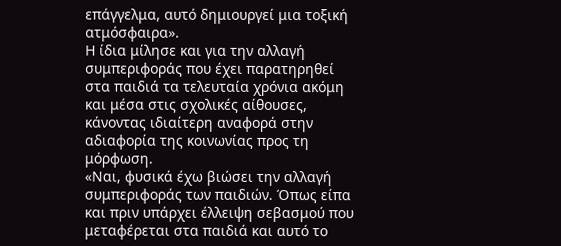επάγγελμα, αυτό δημιουργεί μια τοξική ατμόσφαιρα».
Η ίδια μίλησε και για την αλλαγή συμπεριφοράς που έχει παρατηρηθεί στα παιδιά τα τελευταία χρόνια ακόμη και μέσα στις σχολικές αίθουσες, κάνοντας ιδιαίτερη αναφορά στην αδιαφορία της κοινωνίας προς τη μόρφωση.
«Ναι, φυσικά έχω βιώσει την αλλαγή συμπεριφοράς των παιδιών. Όπως είπα και πριν υπάρχει έλλειψη σεβασμού που μεταφέρεται στα παιδιά και αυτό το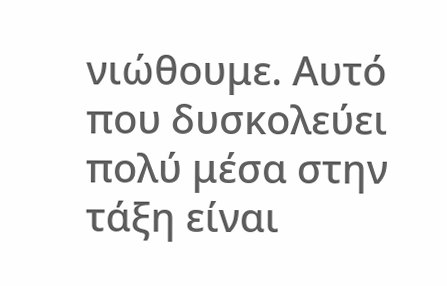νιώθουμε. Αυτό που δυσκολεύει πολύ μέσα στην τάξη είναι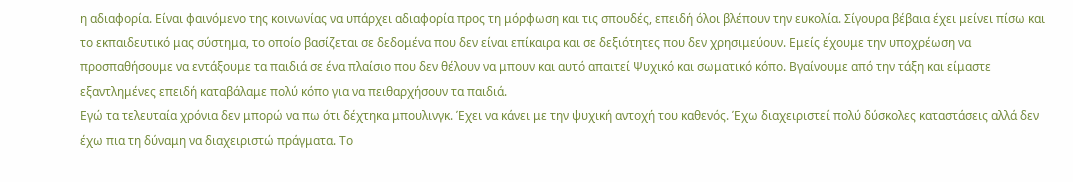η αδιαφορία. Είναι φαινόμενο της κοινωνίας να υπάρχει αδιαφορία προς τη μόρφωση και τις σπουδές, επειδή όλοι βλέπουν την ευκολία. Σίγουρα βέβαια έχει μείνει πίσω και το εκπαιδευτικό μας σύστημα, το οποίο βασίζεται σε δεδομένα που δεν είναι επίκαιρα και σε δεξιότητες που δεν χρησιμεύουν. Εμείς έχουμε την υποχρέωση να προσπαθήσουμε να εντάξουμε τα παιδιά σε ένα πλαίσιο που δεν θέλουν να μπουν και αυτό απαιτεί Ψυχικό και σωματικό κόπο. Βγαίνουμε από την τάξη και είμαστε εξαντλημένες επειδή καταβάλαμε πολύ κόπο για να πειθαρχήσουν τα παιδιά.
Εγώ τα τελευταία χρόνια δεν μπορώ να πω ότι δέχτηκα μπουλινγκ. Έχει να κάνει με την ψυχική αντοχή του καθενός. Έχω διαχειριστεί πολύ δύσκολες καταστάσεις αλλά δεν έχω πια τη δύναμη να διαχειριστώ πράγματα. Το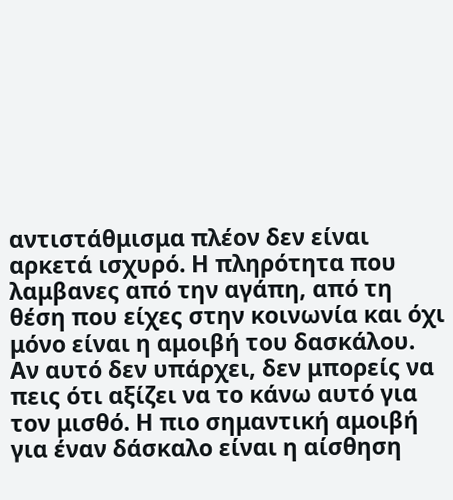αντιστάθμισμα πλέον δεν είναι αρκετά ισχυρό. Η πληρότητα που λαμβανες από την αγάπη, από τη θέση που είχες στην κοινωνία και όχι μόνο είναι η αμοιβή του δασκάλου. Αν αυτό δεν υπάρχει, δεν μπορείς να πεις ότι αξίζει να το κάνω αυτό για τον μισθό. Η πιο σημαντική αμοιβή για έναν δάσκαλο είναι η αίσθηση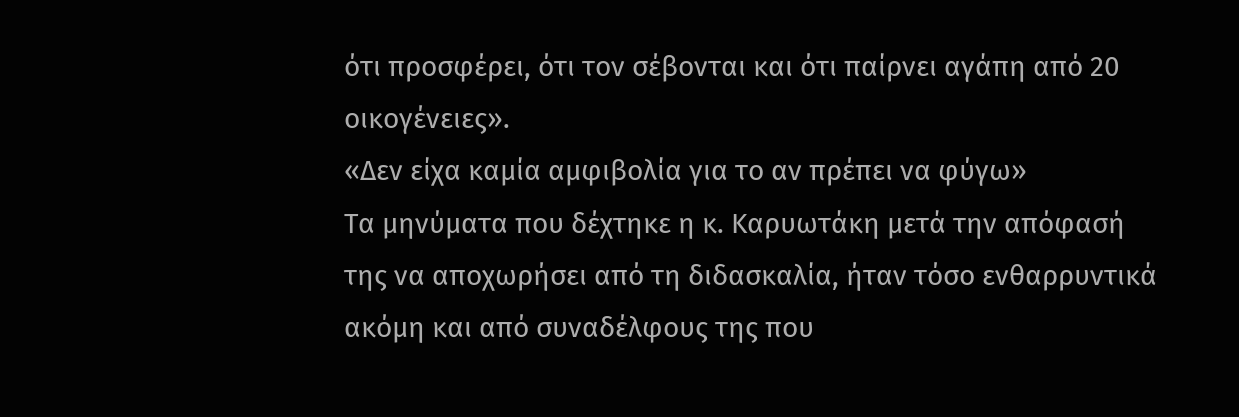ότι προσφέρει, ότι τον σέβονται και ότι παίρνει αγάπη από 20 οικογένειες».
«Δεν είχα καμία αμφιβολία για το αν πρέπει να φύγω»
Τα μηνύματα που δέχτηκε η κ. Καρυωτάκη μετά την απόφασή της να αποχωρήσει από τη διδασκαλία, ήταν τόσο ενθαρρυντικά ακόμη και από συναδέλφους της που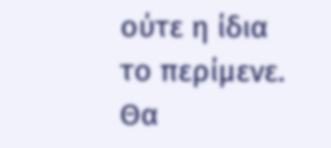ούτε η ίδια το περίμενε. Θα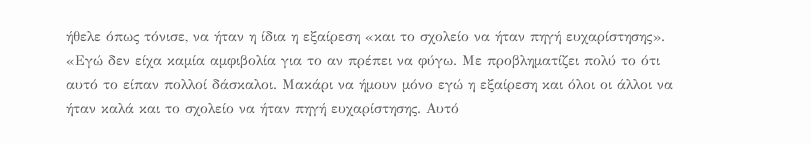ήθελε όπως τόνισε, να ήταν η ίδια η εξαίρεση «και το σχολείο να ήταν πηγή ευχαρίστησης».
«Εγώ δεν είχα καμία αμφιβολία για το αν πρέπει να φύγω. Με προβληματίζει πολύ το ότι αυτό το είπαν πολλοί δάσκαλοι. Μακάρι να ήμουν μόνο εγώ η εξαίρεση και όλοι οι άλλοι να ήταν καλά και το σχολείο να ήταν πηγή ευχαρίστησης. Αυτό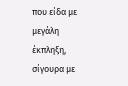που είδα με μεγάλη έκπληξη, σίγουρα με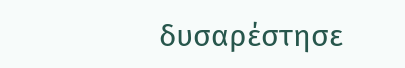δυσαρέστησε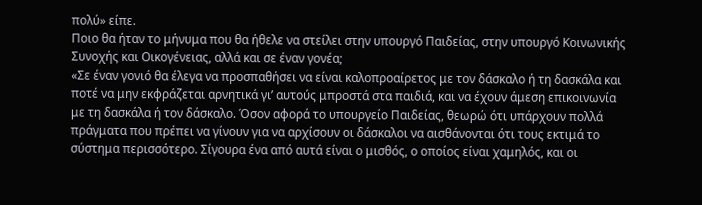πολύ» είπε.
Ποιο θα ήταν το μήνυμα που θα ήθελε να στείλει στην υπουργό Παιδείας, στην υπουργό Κοινωνικής Συνοχής και Οικογένειας, αλλά και σε έναν γονέα;
«Σε έναν γονιό θα έλεγα να προσπαθήσει να είναι καλοπροαίρετος με τον δάσκαλο ή τη δασκάλα και ποτέ να μην εκφράζεται αρνητικά γι’ αυτούς μπροστά στα παιδιά, και να έχουν άμεση επικοινωνία με τη δασκάλα ή τον δάσκαλο. Όσον αφορά το υπουργείο Παιδείας, θεωρώ ότι υπάρχουν πολλά πράγματα που πρέπει να γίνουν για να αρχίσουν οι δάσκαλοι να αισθάνονται ότι τους εκτιμά το σύστημα περισσότερο. Σίγουρα ένα από αυτά είναι ο μισθός, ο οποίος είναι χαμηλός, και οι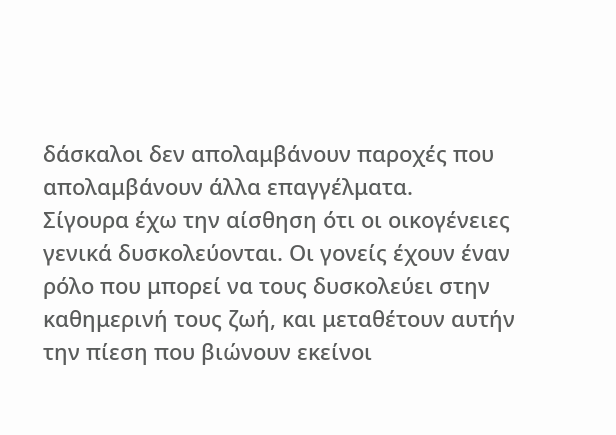δάσκαλοι δεν απολαμβάνουν παροχές που απολαμβάνουν άλλα επαγγέλματα.
Σίγουρα έχω την αίσθηση ότι οι οικογένειες γενικά δυσκολεύονται. Οι γονείς έχουν έναν ρόλο που μπορεί να τους δυσκολεύει στην καθημερινή τους ζωή, και μεταθέτουν αυτήν την πίεση που βιώνουν εκείνοι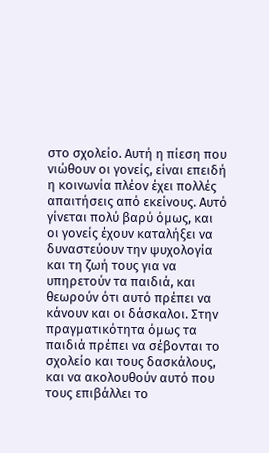στο σχολείο. Αυτή η πίεση που νιώθουν οι γονείς, είναι επειδή η κοινωνία πλέον έχει πολλές απαιτήσεις από εκείνους. Αυτό γίνεται πολύ βαρύ όμως, και οι γονείς έχουν καταλήξει να δυναστεύουν την ψυχολογία και τη ζωή τους για να υπηρετούν τα παιδιά, και θεωρούν ότι αυτό πρέπει να κάνουν και οι δάσκαλοι. Στην πραγματικότητα όμως τα παιδιά πρέπει να σέβονται το σχολείο και τους δασκάλους, και να ακολουθούν αυτό που τους επιβάλλει το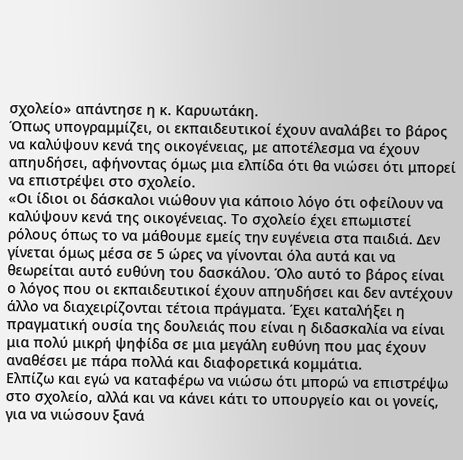σχολείο» απάντησε η κ. Καρυωτάκη.
Όπως υπογραμμίζει, οι εκπαιδευτικοί έχουν αναλάβει το βάρος να καλύψουν κενά της οικογένειας, με αποτέλεσμα να έχουν απηυδήσει, αφήνοντας όμως μια ελπίδα ότι θα νιώσει ότι μπορεί να επιστρέψει στο σχολείο.
«Οι ίδιοι οι δάσκαλοι νιώθουν για κάποιο λόγο ότι οφείλουν να καλύψουν κενά της οικογένειας. Το σχολείο έχει επωμιστεί ρόλους όπως το να μάθουμε εμείς την ευγένεια στα παιδιά. Δεν γίνεται όμως μέσα σε 5 ώρες να γίνονται όλα αυτά και να θεωρείται αυτό ευθύνη του δασκάλου. Όλο αυτό το βάρος είναι ο λόγος που οι εκπαιδευτικοί έχουν απηυδήσει και δεν αντέχουν άλλο να διαχειρίζονται τέτοια πράγματα. Έχει καταλήξει η πραγματική ουσία της δουλειάς που είναι η διδασκαλία να είναι μια πολύ μικρή ψηφίδα σε μια μεγάλη ευθύνη που μας έχουν αναθέσει με πάρα πολλά και διαφορετικά κομμάτια.
Ελπίζω και εγώ να καταφέρω να νιώσω ότι μπορώ να επιστρέψω στο σχολείο, αλλά και να κάνει κάτι το υπουργείο και οι γονείς, για να νιώσουν ξανά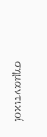σημαντικοί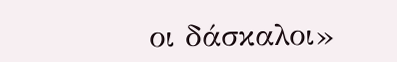οι δάσκαλοι»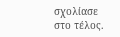σχολίασε στο τέλος.